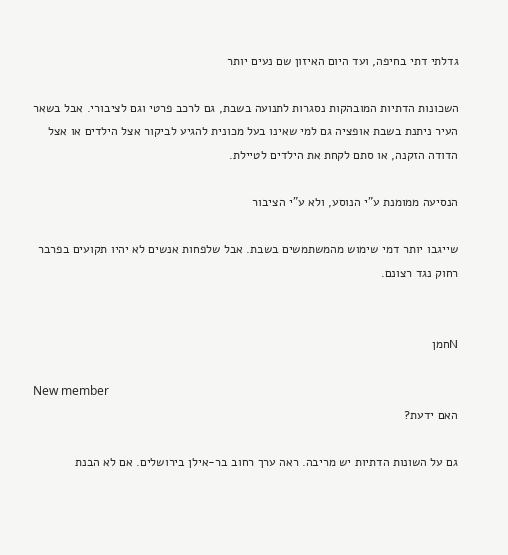גדלתי דתי בחיפה, ועד היום האיזון שם נעים יותר

השכונות הדתיות המובהקות נסגרות לתנועה בשבת, גם לרכב פרטי וגם לציבורי. אבל בשאר העיר ניתנת בשבת אופציה גם למי שאינו בעל מכונית להגיע לביקור אצל הילדים או אצל הדודה הזקנה, או סתם לקחת את הילדים לטיילת.

הנסיעה ממומנת ע"י הנוסע, ולא ע"י הציבור

שייגבו יותר דמי שימוש מהמשתמשים בשבת. אבל שלפחות אנשים לא יהיו תקועים בפרבר רחוק נגד רצונם.


Nחמן

New member
האם ידעת?

גם על השונות הדתיות יש מריבה. ראה ערך רחוב בר-אילן בירושלים. אם לא הבנת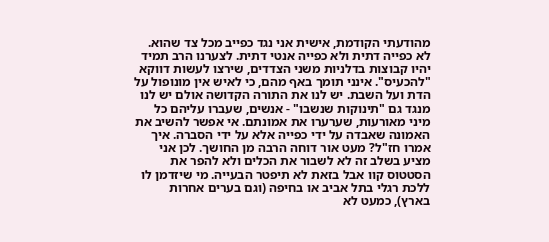מהודעתי הקודמת, אישית אני נגד כפייב מכל צד שהוא. לא כפייה דתית ולא כפייה אנטי דתית. לצערנו הרב תמיד יהיו קבוצות בדלניות משני הצדדים, שירצו לעשות דווקא "להכעיס". אינני תומך באף מהם, כי לאיש אין מונופול על הדת ועל השבת. יש לנו את התורה הקדושה אולם יש לנו מנגד גם "תינוקות שנשבו" - אנשים, שעברו עליהם כל מיני מאורעות, שערערו את אמונתם. אי אפשר להשיב את האמונה שאבדה על ידי כפייה אלא על ידי הסברה. איך אמרו חז"ל? מעט אור דוחה הרבה מן החושך. לכן אני מציע בשלב זה לא לשבור את הכלים ולא להפר את הסטטוס קוו אבל בזאת לא תיפטר הבעייה. מי שיזדמן לו ללכת רגלי בתל אביב או בחיפה (וגם בערים אחרות בארץ), כמעט לא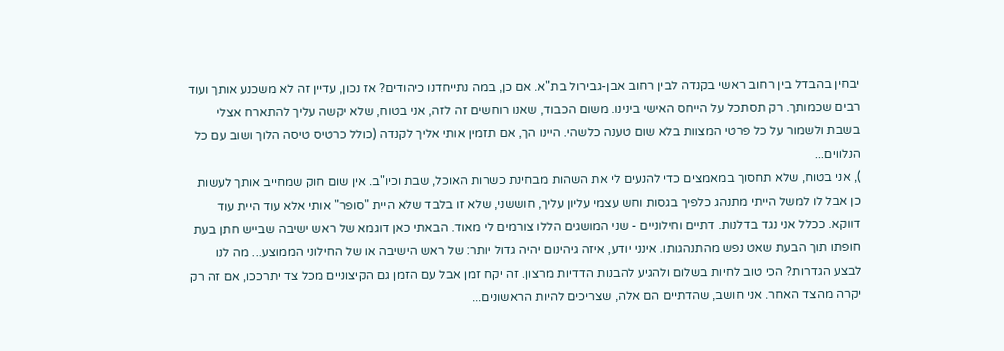יבחין בהבדל בין רחוב ראשי בקנדה לבין רחוב אבן-גבירול בת"א. אם כן, במה נתייחדנו כיהודים? אז נכון, עדיין זה לא משכנע אותך ועוד רבים שכמותך. רק תסתכל על הייחס האישי בינינו. משום הכבוד, שאנו רוחשים זה לזה, אני בטוח, שלא יקשה עליך להתארח אצלי בשבת ולשמור על כל פרטי המצוות בלא שום טענה כלשהי. היינו הך, אם תזמין אותי אליך לקנדה (כולל כרטיס טיסה הלוך ושוב עם כל הנלווים...
), אני בטוח, שלא תחסוך במאמצים כדי להנעים לי את השהות מבחינת כשרות האוכל, שבת וכיו"ב. אין שום חוק שמחייב אותך לעשות כן אבל לו למשל הייתי מתנהג כלפיך בגסות וחש עצמי עליון עליך, חוששני, שלא זו בלבד שלא היית "סופר" אותי אלא עוד היית עוד דווקא. ככלל אני נגד בדלנות. דתיים וחילוניים - שני המושגים הללו צורמים לי מאוד. הבאתי כאן דוגמא של ראש ישיבה שבייש חתן בעת חופתו תוך הבעת שאט נפש מהתנהגותו. אינני יודע, איזה גיהינום יהיה גדול יותר: של ראש הישיבה או של החילוני הממוצע... מה לנו לבצע הגדרות? הכי טוב לחיות בשלום ולהגיע להבנות הדדיות מרצון. זה יקח זמן אבל עם הזמן גם הקיצוניים מכל צד יתרככו, אם זה רק יקרה מהצד האחר. אני חושב, שהדתיים הם אלה, שצריכים להיות הראשונים...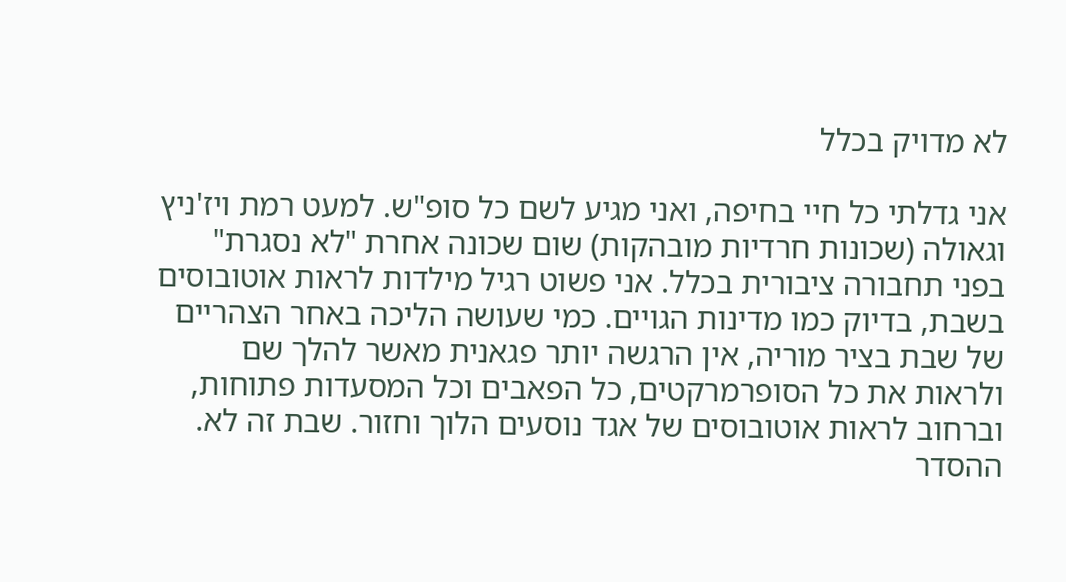לא מדויק בכלל

אני גדלתי כל חיי בחיפה, ואני מגיע לשם כל סופ"ש. למעט רמת ויז'ניץ וגאולה (שכונות חרדיות מובהקות) שום שכונה אחרת "לא נסגרת" בפני תחבורה ציבורית בכלל. אני פשוט רגיל מילדות לראות אוטובוסים בשבת, בדיוק כמו מדינות הגויים. כמי שעושה הליכה באחר הצהריים של שבת בציר מוריה, אין הרגשה יותר פגאנית מאשר להלך שם ולראות את כל הסופרמרקטים, כל הפאבים וכל המסעדות פתוחות, וברחוב לראות אוטובוסים של אגד נוסעים הלוך וחזור. שבת זה לא. ההסדר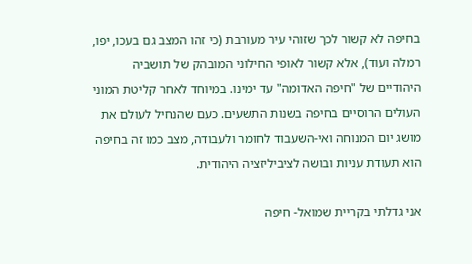בחיפה לא קשור לכך שזוהי עיר מעורבת (כי זהו המצב גם בעכו, יפו, רמלה ועוד), אלא קשור לאופי החילוני המובהק של תושביה היהודיים של "חיפה האדומה" עד ימינו. במיוחד לאחר קליטת המוני העולים הרוסיים בחיפה בשנות התשעים. כעם שהנחיל לעולם את מושג יום המנוחה ואי-השעבוד לחומר ולעבודה, מצב כמו זה בחיפה הוא תעודת עניות ובושה לציביליזציה היהודית.

אני גדלתי בקריית שמואל- חיפה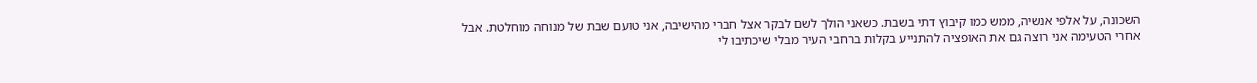השכונה, על אלפי אנשיה, ממש כמו קיבוץ דתי בשבת. כשאני הולך לשם לבקר אצל חברי מהישיבה, אני טועם שבת של מנוחה מוחלטת. אבל אחרי הטעימה אני רוצה גם את האופציה להתנייע בקלות ברחבי העיר מבלי שיכתיבו לי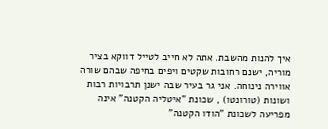איך להנות מהשבת. אתה לא חייב לטייל דווקא בציר מוריה, ישנם רחובות שקטים ויפים בחיפה שבהם שורה אווירה נינוחה. אני גר בעיר שבה ישנן תרבויות רבות ושונות (טורונטו) , שכונת "איטליה הקטנה" אינה מפריעה לשכונת "הודו הקטנה"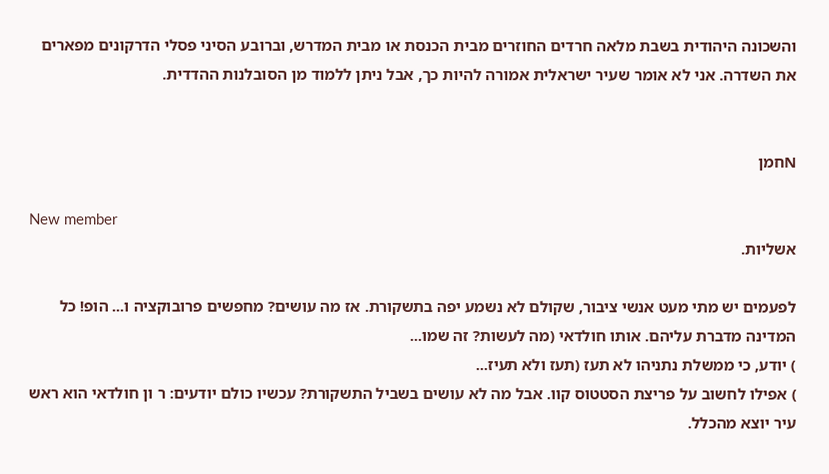והשכונה היהודית בשבת מלאה חרדים החוזרים מבית הכנסת או מבית המדרש, וברובע הסיני פסלי הדרקונים מפארים את השדרה. אני לא אומר שעיר ישראלית אמורה להיות כך, אבל ניתן ללמוד מן הסובלנות ההדדית.


Nחמן

New member
אשליות.

לפעמים יש מתי מעט אנשי ציבור, שקולם לא נשמע יפה בתשקורת. אז מה עושים? מחפשים פרובוקציה ו... הופ! כל המדינה מדברת עליהם. אותו חולדאי (מה לעשות? זה שמו...
) יודע, כי ממשלת נתניהו לא תעז (תעז ולא תעיז...
) אפילו לחשוב על פריצת הסטטוס קוו. אבל מה לא עושים בשביל התשקורת? עכשיו כולם יודעים: ר ון חולדאי הוא ראש עיר יוצא מהכלל.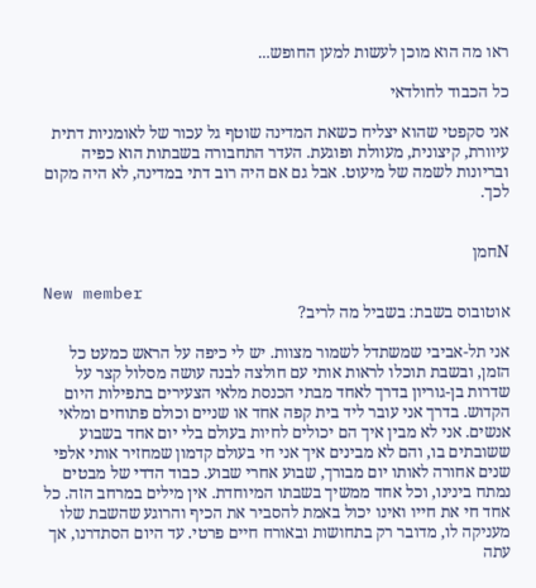ראו מה הוא מוכן לעשות למען החופש...

כל הכבוד לחולדאי

אני סקפטי שהוא יצליח כשאת המדינה שוטף גל עכור של לאומניות דתית עיוורת, קיצונית, מעוולת ופוגעת. העדר התחבורה בשבתות הוא כפיה ובריונות לשמה של מיעוט. אבל גם אם היה רוב דתי במדינה, לא היה מקום לכך.


Nחמן

New member
אוטובוס בשבת: בשביל מה לריב?

אני תל-אביבי שמשתדל לשמור מצוות. יש לי כיפה על הראש כמעט כל הזמן, ובשבת תוכלו לראות אותי עם חולצה לבנה עושה מסלול קצר על שדרות בן-גוריון בדרך לאחד מבתי הכנסת מלאי הצעירים בתפילות היום הקדוש. בדרך אני עובר ליד בית קפה אחד או שניים וכולם פתוחים ומלאי אנשים. אני לא מבין איך הם יכולים לחיות בעולם בלי יום אחד בשבוע ששובתים בו, והם לא מבינים איך אני חי בעולם קדמון שמחזיר אותי אלפי שנים אחורה לאותו יום מבורך, שבוע אחרי שבוע. כבוד הדדי של מבטים נמתח בינינו, וכל אחד ממשיך בשבתו המיוחדת. אין מילים במרחב הזה. כל אחד חי את חייו ואינו יכול באמת להסביר את הכיף והרוגע שהשבת שלו מעניקה לו, מדובר רק בתחושות ובאורח חיים פרטי. עד היום הסתדרנו, אך עתה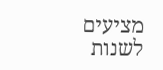מציעים לשנות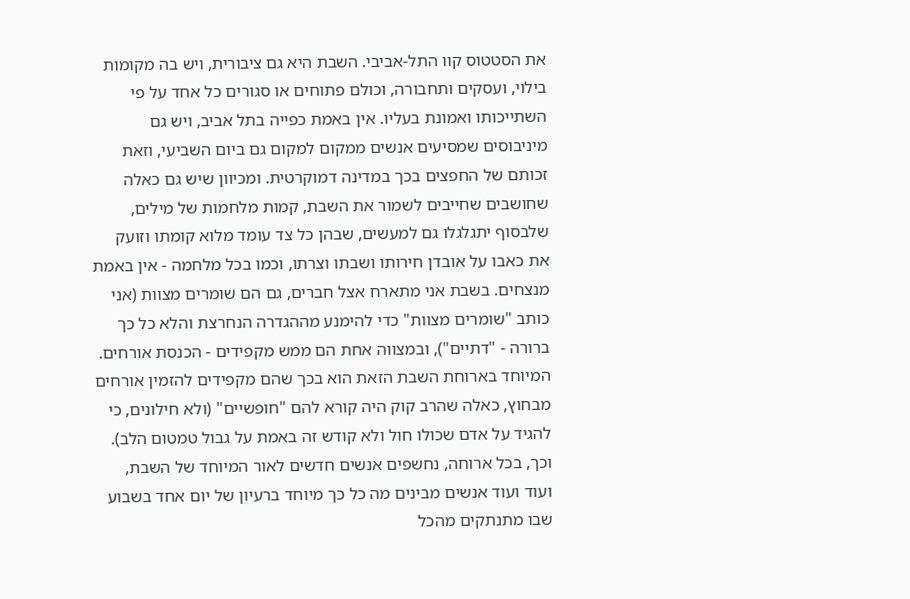את הסטטוס קוו התל-אביבי. השבת היא גם ציבורית, ויש בה מקומות בילוי, ועסקים ותחבורה, וכולם פתוחים או סגורים כל אחד על פי השתייכותו ואמונת בעליו. אין באמת כפייה בתל אביב, ויש גם מיניבוסים שמסיעים אנשים ממקום למקום גם ביום השביעי, וזאת זכותם של החפצים בכך במדינה דמוקרטית. ומכיוון שיש גם כאלה שחושבים שחייבים לשמור את השבת, קמות מלחמות של מילים, שלבסוף יתגלגלו גם למעשים, שבהן כל צד עומד מלוא קומתו וזועק את כאבו על אובדן חירותו ושבתו וצרתו, וכמו בכל מלחמה - אין באמת מנצחים. בשבת אני מתארח אצל חברים, גם הם שומרים מצוות (אני כותב "שומרים מצוות" כדי להימנע מההגדרה הנחרצת והלא כל כך ברורה - "דתיים"), ובמצווה אחת הם ממש מקפידים - הכנסת אורחים. המיוחד בארוחת השבת הזאת הוא בכך שהם מקפידים להזמין אורחים מבחוץ, כאלה שהרב קוק היה קורא להם "חופשיים" (ולא חילונים, כי להגיד על אדם שכולו חול ולא קודש זה באמת על גבול טמטום הלב). וכך, בכל ארוחה, נחשפים אנשים חדשים לאור המיוחד של השבת, ועוד ועוד אנשים מבינים מה כל כך מיוחד ברעיון של יום אחד בשבוע שבו מתנתקים מהכל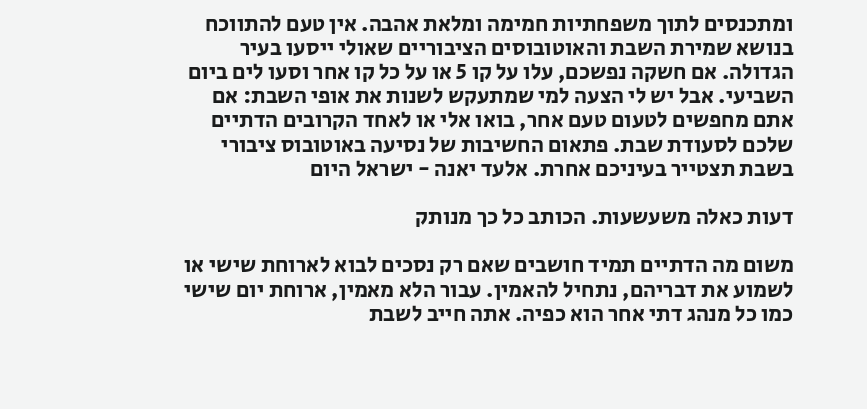ומתכנסים לתוך משפחתיות חמימה ומלאת אהבה. אין טעם להתווכח בנושא שמירת השבת והאוטובוסים הציבוריים שאולי ייסעו בעיר הגדולה. אם חשקה נפשכם, עלו על קו 5 או על כל קו אחר וסעו לים ביום השביעי. אבל יש לי הצעה למי שמתעקש לשנות את אופי השבת: אם אתם מחפשים לטעום טעם אחר, בואו אלי או לאחד הקרובים הדתיים שלכם לסעודת שבת. פתאום החשיבות של נסיעה באוטובוס ציבורי בשבת תצטייר בעיניכם אחרת. אלעד יאנה - ישראל היום

דעות כאלה משעשעות. הכותב כל כך מנותק

משום מה הדתיים תמיד חושבים שאם רק נסכים לבוא לארוחת שישי או לשמוע את דבריהם, נתחיל להאמין. עבור הלא מאמין, ארוחת יום שישי כמו כל מנהג דתי אחר הוא כפיה. אתה חייב לשבת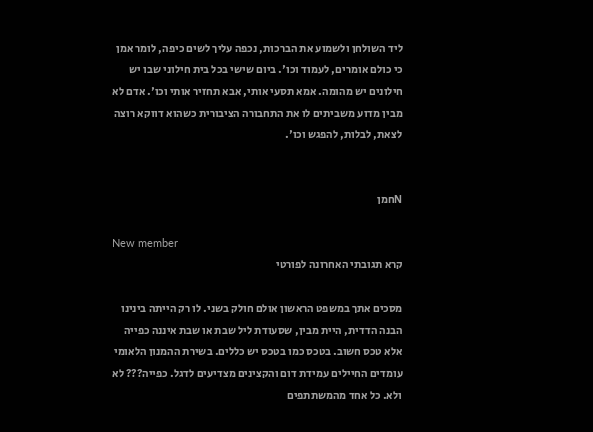ליד השולחן ולשמוע את הברכות, נכפה עליך לשים כיפה, לומר אמן כי כולם אומרים, לעמוד וכו'. ביום שישי בכל בית חילוני שבו יש חילונים יש מהומה. אמא תסעי אותי, אבא תחזיר אותי וכו'. אדם לא מבין מדוע משביתים לו את התחבורה הציבורית כשהוא דווקא רוצה לצאת, לבלות, להפגש וכו'.


Nחמן

New member
קרא תגובתי האחרונה לפורטי

מסכים אתך במשפט הראשון אולם חולק בשני. לו רק הייתה בינינו הבנה הדדית, היית מבין, שסעודת ליל שבת או שבת איננה כפייה אלא טכס חשוב. בטכס כמו בטכס יש כללים. בשירת ההמנון הלאומי עומדים החיילים עמידת דום והקצינים מצדיעים לדגל. כפייה??? לא ולא. כל אחד מהמשתתפים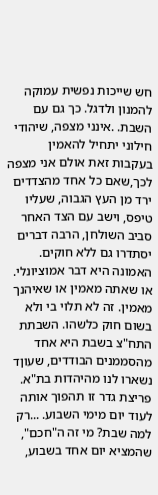חש שייכות נפשית עמוקה להמנון ולדגל. כך גם עם השבת. .אינני מצפה, שיהודי חילוני יתחיל להאמין בעקבות זאת אולם אני מצפה לכך,שאם כל אחד מהצדדים ירד מן העץ הגבוה, שעליו טיפס, וישב עם הצד האחר סביב השולחן, הרבה דברים יסתדרו גם ללא חוקים. האמונה היא דבר אמוציונלי. או שאתה מאמין או שאיהנך מאמין. זה לא תלוי בי ולא בשום חוק כלשהו. השבתת התח"צ בשבת היא אחד מהסממנים הבודדים, שעוןד נשארו לנו מהיהדות בת"א. פריצת גדר זו תהפוך אותה לעוד יום מימי השבוע. ...רק למה שבת? מי זה ה"חכם", שהמציא יום אחד בשבוע,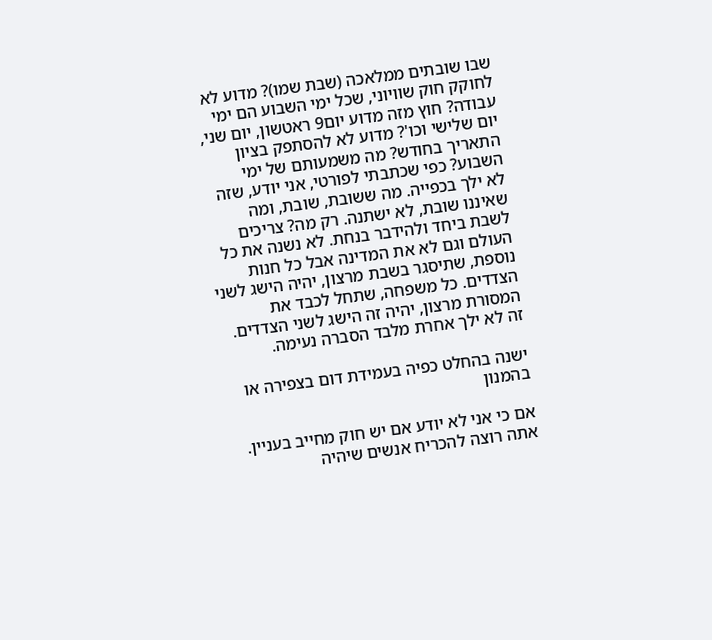שבו שובתים ממלאכה (שבת שמו)? מדוע לא לחוקק חוק שוויוני, שכל ימי השבוע הם ימי עבודה? חוץ מזה מדוע יום9 ראטשון, יום שני, יום שלישי וכו'? מדוע לא להסתפק בציון התאריך בחודש? מה משמעותם של ימי השבוע? כפי שכתבתי לפורטי, אני יודע, שזה לא ילך בכפייה. מה ששובת, שובת, ומה שאיננו שובת, לא ישתנה. רק מה? צריכים לשבת ביחד ולהידבר בנחת. לא נשנה את כל העולם וגם לא את המדינה אבל כל חנות נוספת, שתיסגר בשבת מרצון, יהיה הישג לשני הצדדים. כל משפחה, שתחל לכבד את המסורת מרצון, יהיה זה הישג לשני הצדדים. זה לא ילך אחרת מלבד הסברה נעימה.

ישנה בהחלט כפיה בעמידת דום בצפירה או בהמנון

אם כי אני לא יודע אם יש חוק מחייב בעניין. אתה רוצה להכריח אנשים שיהיה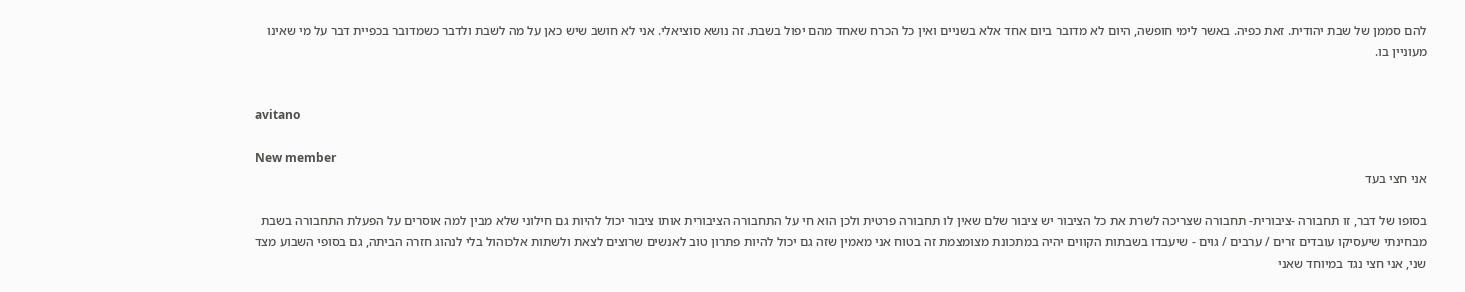להם סממן של שבת יהודית. זאת כפיה. באשר לימי חופשה, היום לא מדובר ביום אחד אלא בשניים ואין כל הכרח שאחד מהם יפול בשבת. זה נושא סוציאלי. אני לא חושב שיש כאן על מה לשבת ולדבר כשמדובר בכפיית דבר על מי שאינו מעוניין בו.


avitano

New member
אני חצי בעד

בסופו של דבר, זו תחבורה -ציבורית- תחבורה שצריכה לשרת את כל הציבור יש ציבור שלם שאין לו תחבורה פרטית ולכן הוא חי על התחבורה הציבורית אותו ציבור יכול להיות גם חילוני שלא מבין למה אוסרים על הפעלת התחבורה בשבת מבחינתי שיעסיקו עובדים זרים / ערבים / גוים - שיעבדו בשבתות הקווים יהיה במתכונת מצומצמת זה בטוח אני מאמין שזה גם יכול להיות פתרון טוב לאנשים שרוצים לצאת ולשתות אלכוהול בלי לנהוג חזרה הביתה, גם בסופי השבוע מצד שני, אני חצי נגד במיוחד שאני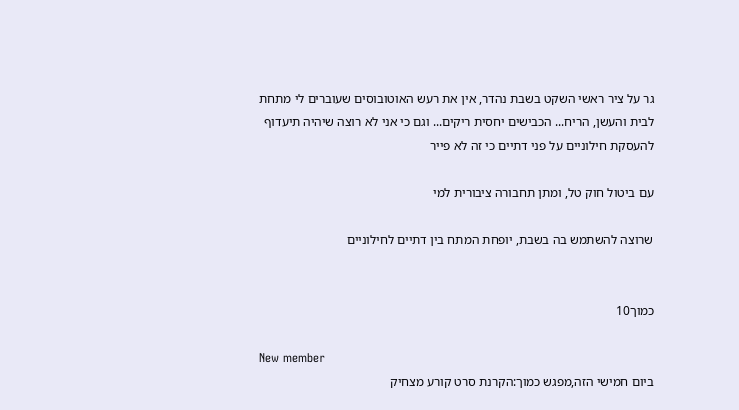גר על ציר ראשי השקט בשבת נהדר, אין את רעש האוטובוסים שעוברים לי מתחת לבית והעשן, הריח... הכבישים יחסית ריקים... וגם כי אני לא רוצה שיהיה תיעדוף להעסקת חילוניים על פני דתיים כי זה לא פייר

עם ביטול חוק טל, ומתן תחבורה ציבורית למי

שרוצה להשתמש בה בשבת, יופחת המתח בין דתיים לחילוניים


כמוך10

New member
ביום חמישי הזה,מפגש כמוך:הקרנת סרט קורע מצחיק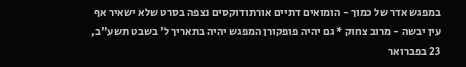במפגש אדר של כמוך - הומואים דתיים אורתודוקסים נצפה בסרט שלא ישאיר אף עין יבשה - מרוב צחוק * גם יהיה פופקורן המפגש יהיה בתאריך ל' בשבט תשע"ב, 23 בפברואר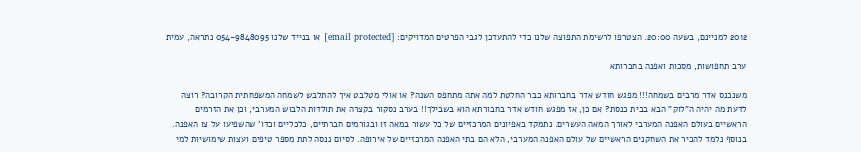2012 למניינם, בשעה 20:00. הצטרפו לרשימת התפוצה שלנו כדי להתעדכן לגבי הפרטים המדויקים: [email protected] או בנייד שלנו 054-9848095 נתראה, עמית

ערב תחפושות, מסכות ואפנה בחברותא

משנכנס אדר מרבים בשמחה!!! מפגש חודש אדר בחברותא כבר החלטת למה אתה מתחפס השנה? או אולי מטלבט איך להתלבש לשמחה המשפחתית הקרובה? רוצה לדעת מה יהיה ה"לוק" הבא בבית כנסת? אם כן, אז מפגש חודש אדר בחבורתא הוא בשבילך!! בערב נסקור בקצרה את תולדות הלבוש המערבי, וכן את הזרמים הראשיים בעולם האפנה המערבי לאורך המאה העשרים. נתמקד באפיונים המרכזיים של כל עשור במאה זו ובגורמים חברתיים, כלכליים וכדו' שהשפיעו על צו האפנה. בנוסף נלמד להכיר את השחקנים הראשיים של עולם האפנה המערבי, הלא הם בתי האפנה המרכזיים של אירופה. לסיום ננסה לתת מספר טיפים ועצות שימושיות למי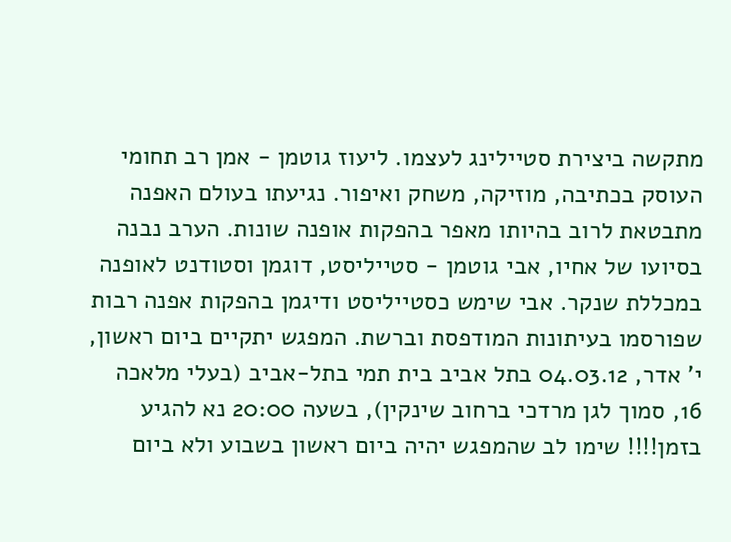מתקשה ביצירת סטיילינג לעצמו. ליעוז גוטמן - אמן רב תחומי העוסק בכתיבה, מוזיקה, משחק ואיפור. נגיעתו בעולם האפנה מתבטאת לרוב בהיותו מאפר בהפקות אופנה שונות. הערב נבנה בסיועו של אחיו, אבי גוטמן - סטייליסט, דוגמן וסטודנט לאופנה במכללת שנקר. אבי שימש כסטייליסט ודיגמן בהפקות אפנה רבות שפורסמו בעיתונות המודפסת וברשת. המפגש יתקיים ביום ראשון, י' אדר, 04.03.12 בתל אביב בית תמי בתל-אביב (בעלי מלאכה 16, סמוך לגן מרדכי ברחוב שינקין), בשעה 20:00 נא להגיע בזמן!!!! שימו לב שהמפגש יהיה ביום ראשון בשבוע ולא ביום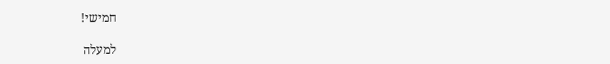חמישי!

למעלה